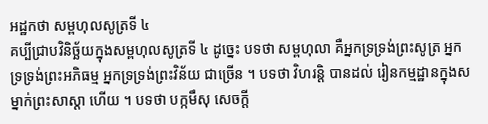អដ្ឋកថា សម្ពហុលសូត្រទី ៤
គប្បីជ្រាបវិនិច្ឆ័យក្នុងសម្ពហុលសូត្រទី ៤ ដូច្នេះ បទថា សម្ពហុលា គឺអ្នកទ្រទ្រង់ព្រះសូត្រ អ្នកទ្រទ្រង់ព្រះអភិធម្ម អ្នកទ្រទ្រង់ព្រះវិន័យ ជាច្រើន ។ បទថា វិហរន្តិ បានដល់ រៀនកម្មដ្ឋានក្នុងសម្នាក់ព្រះសាស្តា ហើយ ។ បទថា បក្កមឹសុ សេចក្តី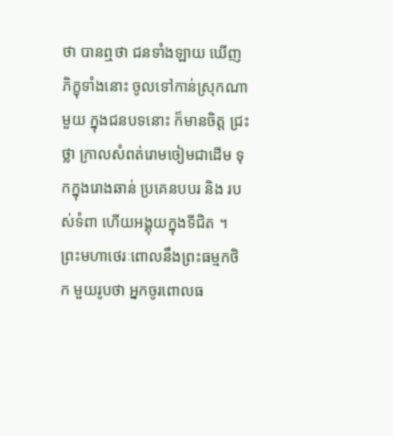ថា បានឮថា ជនទាំងឡាយ ឃើញភិក្ខុទាំងនោះ ចូលទៅកាន់ស្រុកណាមួយ ក្នុងជនបទនោះ ក៏មានចិត្ត ជ្រះថ្លា ក្រាលសំពត់រោមចៀមជាដើម ទុកក្នុងរោងឆាន់ ប្រគេនបបរ និង របស់ទំពា ហើយអង្គុយក្នុងទីជិត ។ ព្រះមហាថេរៈពោលនឹងព្រះធម្មកថិក មួយរូបថា អ្នកចូរពោលធ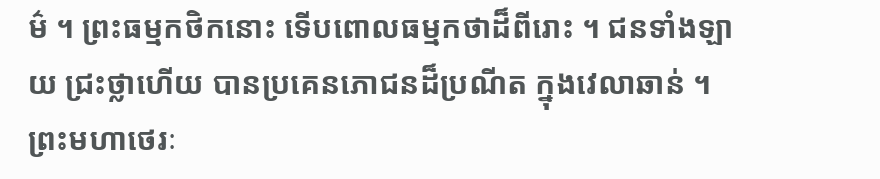ម៌ ។ ព្រះធម្មកថិកនោះ ទើបពោលធម្មកថាដ៏ពីរោះ ។ ជនទាំងឡាយ ជ្រះថ្លាហើយ បានប្រគេនភោជនដ៏ប្រណីត ក្នុងវេលាឆាន់ ។ ព្រះមហាថេរៈ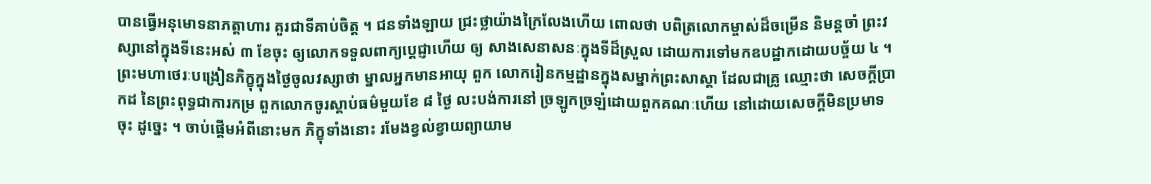បានធ្វើអនុមោទនាភត្តាហារ គួរជាទីគាប់ចិត្ត ។ ជនទាំងឡាយ ជ្រះថ្លាយ៉ាងក្រៃលែងហើយ ពោលថា បពិត្រលោកម្ចាស់ដ៏ចម្រើន និមន្តចាំ ព្រះវស្សានៅក្នុងទីនេះអស់ ៣ ខែចុះ ឲ្យលោកទទួលពាក្យប្តេជ្ញាហើយ ឲ្យ សាងសេនាសនៈក្នុងទីដ៏ស្រួល ដោយការទៅមកឧបដ្ឋាកដោយបច្ច័យ ៤ ។ ព្រះមហាថេរៈបង្រៀនភិក្ខុក្នុងថ្ងៃចូលវស្សាថា ម្នាលអ្នកមានអាយុ ពួក លោករៀនកម្មដ្ឋានក្នុងសម្នាក់ព្រះសាស្តា ដែលជាគ្រូ ឈ្មោះថា សេចក្តីប្រាកដ នៃព្រះពុទ្ធជាការកម្រ ពួកលោកចូរស្តាប់ធម៌មួយខែ ៨ ថ្ងៃ លះបង់ការនៅ ច្រឡូកច្រឡំដោយពួកគណៈហើយ នៅដោយសេចក្តីមិនប្រមាទចុះ ដូច្នេះ ។ ចាប់ផ្តើមអំពីនោះមក ភិក្ខុទាំងនោះ រមែងខ្វល់ខ្វាយព្យាយាម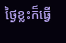ថ្ងៃខ្លះក៏ធ្វើ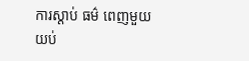ការស្តាប់ ធម៌ ពេញមួយយប់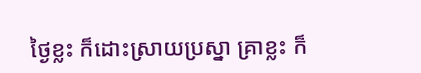ថ្ងៃខ្លះ ក៏ដោះស្រាយប្រស្នា គ្រាខ្លះ ក៏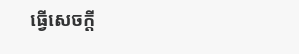ធ្វើសេចក្តី